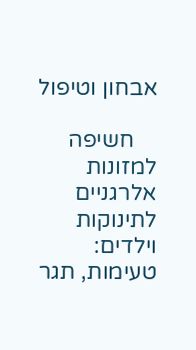אבחון וטיפול

    חשיפה למזונות אלרגניים לתינוקות וילדים: טעימות, תגר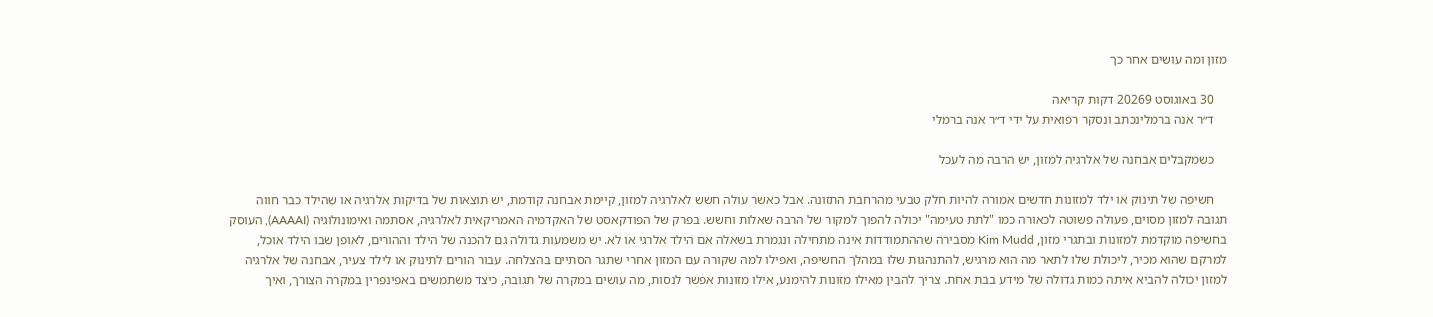מזון ומה עושים אחר כך

    30 באוגוסט 20269 דקות קריאה
    ד״ר אנה ברמלינכתב ונסקר רפואית על ידי ד״ר אנה ברמלי

    כשמקבלים אבחנה של אלרגיה למזון, יש הרבה מה לעכל

    חשיפה של תינוק או ילד למזונות חדשים אמורה להיות חלק טבעי מהרחבת התזונה. אבל כאשר עולה חשש לאלרגיה למזון, קיימת אבחנה קודמת, יש תוצאות של בדיקות אלרגיה או שהילד כבר חווה תגובה למזון מסוים, פעולה פשוטה לכאורה כמו "לתת טעימה" יכולה להפוך למקור של הרבה שאלות וחשש. בפרק של הפודקאסט של האקדמיה האמריקאית לאלרגיה, אסתמה ואימונולוגיה (AAAAI), העוסק בחשיפה מוקדמת למזונות ובתגרי מזון, Kim Mudd מסבירה שההתמודדות אינה מתחילה ונגמרת בשאלה אם הילד אלרגי או לא. יש משמעות גדולה גם להכנה של הילד וההורים, לאופן שבו הילד אוכל, למרקם שהוא מכיר, ליכולת שלו לתאר מה הוא מרגיש, להתנהגות שלו במהלך החשיפה, ואפילו למה שקורה עם המזון אחרי שתגר הסתיים בהצלחה. עבור הורים לתינוק או לילד צעיר, אבחנה של אלרגיה למזון יכולה להביא איתה כמות גדולה של מידע בבת אחת. צריך להבין מאילו מזונות להימנע, אילו מזונות אפשר לנסות, מה עושים במקרה של תגובה, כיצד משתמשים באפינפרין במקרה הצורך, ואיך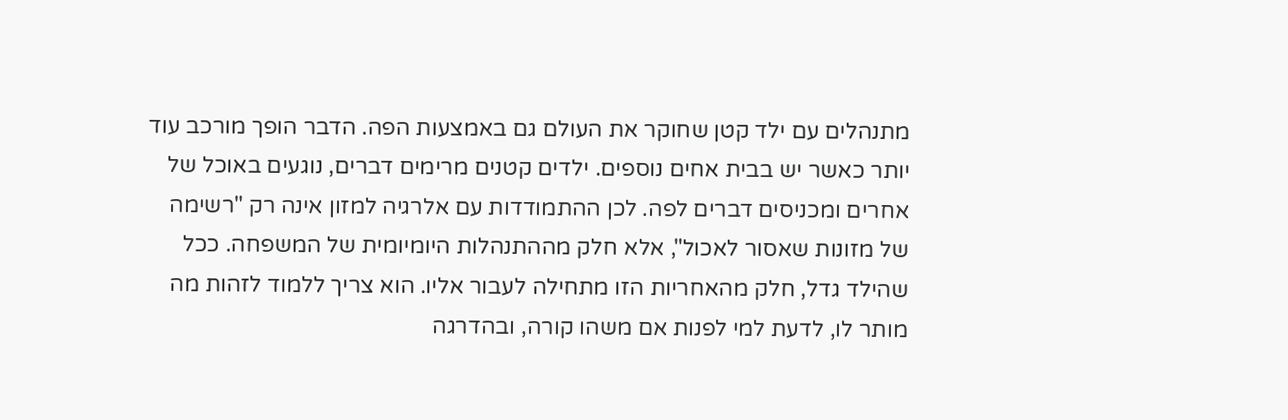מתנהלים עם ילד קטן שחוקר את העולם גם באמצעות הפה. הדבר הופך מורכב עוד יותר כאשר יש בבית אחים נוספים. ילדים קטנים מרימים דברים, נוגעים באוכל של אחרים ומכניסים דברים לפה. לכן ההתמודדות עם אלרגיה למזון אינה רק "רשימה של מזונות שאסור לאכול", אלא חלק מההתנהלות היומיומית של המשפחה. ככל שהילד גדל, חלק מהאחריות הזו מתחילה לעבור אליו. הוא צריך ללמוד לזהות מה מותר לו, לדעת למי לפנות אם משהו קורה, ובהדרגה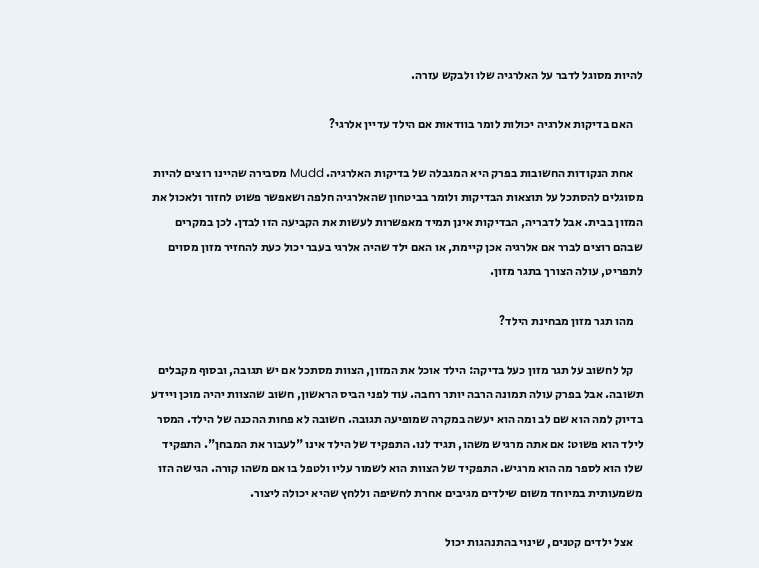להיות מסוגל לדבר על האלרגיה שלו ולבקש עזרה.

    האם בדיקות אלרגיה יכולות לומר בוודאות אם הילד עדיין אלרגי?

    אחת הנקודות החשובות בפרק היא המגבלה של בדיקות האלרגיה. Mudd מסבירה שהיינו רוצים להיות מסוגלים להסתכל על תוצאות הבדיקות ולומר בביטחון שהאלרגיה חלפה ושאפשר פשוט לחזור ולאכול את המזון בבית. אבל לדבריה, הבדיקות אינן תמיד מאפשרות לעשות את הקביעה הזו לבדן. לכן במקרים שבהם רוצים לברר אם אלרגיה אכן קיימת, או האם ילד שהיה אלרגי בעבר יכול כעת להחזיר מזון מסוים לתפריט, עולה הצורך בתגר מזון.

    מהו תגר מזון מבחינת הילד?

    קל לחשוב על תגר מזון כעל בדיקה: הילד אוכל את המזון, הצוות מסתכל אם יש תגובה, ובסוף מקבלים תשובה. אבל בפרק עולה תמונה הרבה יותר רחבה. עוד לפני הביס הראשון, חשוב שהצוות יהיה מוכן ויידע בדיוק למה הוא שם לב ומה הוא יעשה במקרה שמופיעה תגובה. חשובה לא פחות ההכנה של הילד. המסר לילד הוא פשוט: אם אתה מרגיש משהו, תגיד לנו. התפקיד של הילד אינו "לעבור את המבחן". התפקיד שלו הוא לספר מה הוא מרגיש. התפקיד של הצוות הוא לשמור עליו ולטפל בו אם משהו קורה. הגישה הזו משמעותית במיוחד משום שילדים מגיבים אחרת לחשיפה וללחץ שהיא יכולה ליצור.

    אצל ילדים קטנים, שינוי בהתנהגות יכול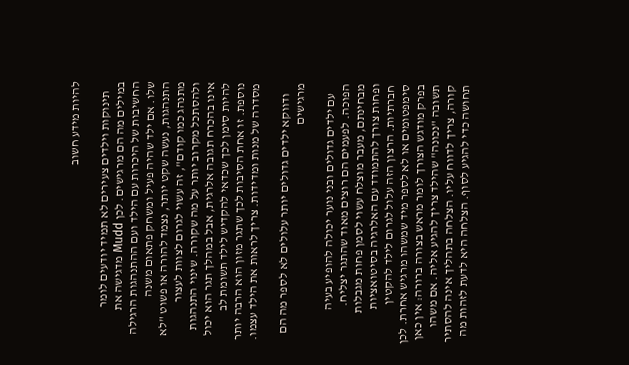להיות מידע חשוב

    תינוקות וילדים צעירים לא תמיד יודעים לומר במילים מה הם מרגישים. לכן Mudd מדגישה את החשיבות של היכרות עם הילד ועם ההתנהגות הרגילה שלו. אם ילד שהיה פעיל ומשחק פתאום משנה התנהגות, נעשה שקט יותר, נצמד להורה או פשוט "לא מתנהג כמו קודם", זה עשוי לגרום לצוות לעצור ולהסתכל מקרוב יותר על מה שקורה. שינוי התנהגות אינו בהכרח תגובה אלרגית, אבל במהלך תגר הוא יכול להיות סימן לכך שכדאי להקדיש לילד תשומת לב נוספת. זו אחת הסיבות לכך שתגר מזון הוא הרבה יותר מסדרה של מנות ומדידות. צריך לראות את הילד עצמו.

    ודווקא ילדים גדולים יותר עלולים לא לספר מה הם מרגישים

    עם ילדים גדולים ובני נוער יכולה להופיע בעיה הפוכה. לפעמים הם רוצים מאוד שהתגר יצליח. מבחינתם, מעבר מוצלח עשוי לסמן פחות מגבלות ופחות צורך להתמודד עם האלרגיה בסיטואציות חברתיות. הרצון הזה עלול לגרום לילד להקטין סימפטומים או לא לספר מיד שמשהו מרגיש אחרת. לכן בפרק מודגש הצורך לומר מראש בצורה ברורה: אין כאן תשובה "נכונה" שהילד צריך להגיע אליה. אם משהו קורה, צריך לדווח עליו. הצלחה בתהליך אינה להסתיר תחושה כדי להגיע לסוף. הצלחה היא לדעת לזהות מה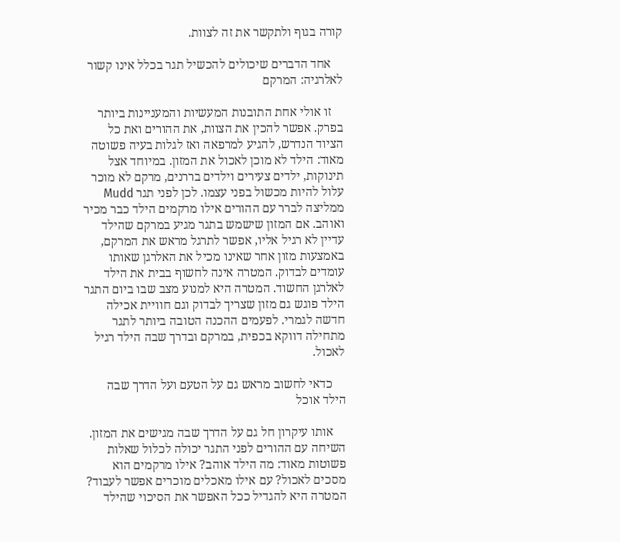קורה בגוף ולתקשר את זה לצוות.

    אחד הדברים שיכולים להכשיל תגר בכלל אינו קשור לאלרגיה: המרקם

    זו אולי אחת התובנות המעשיות והמעניינות ביותר בפרק. אפשר להכין את הצוות, את ההורים ואת כל הציוד הנדרש, להגיע למרפאה ואז לגלות בעיה פשוטה מאוד: הילד לא מוכן לאכול את המזון. במיוחד אצל תינוקות, ילדים צעירים וילדים בררנים, מרקם לא מוכר עלול להיות מכשול בפני עצמו. לכן לפני תגר Mudd ממליצה לברר עם ההורים אילו מרקמים הילד כבר מכיר ואוהב. אם המזון שישמש בתגר מגיע במרקם שהילד עדיין לא רגיל אליו, אפשר לתרגל מראש את המרקם, באמצעות מזון אחר שאינו מכיל את האלרגן שאותו עומדים לבדוק. המטרה אינה לחשוף בבית את הילד לאלרגן החשוד. המטרה היא למנוע מצב שבו ביום התגר הילד פוגש גם מזון שצריך לבדוק וגם חוויית אכילה חדשה לגמרי. לפעמים ההכנה הטובה ביותר לתגר מתחילה דווקא בכפית, במרקם ובדרך שבה הילד רגיל לאכול.

    כדאי לחשוב מראש גם על הטעם ועל הדרך שבה הילד אוכל

    אותו עיקרון חל גם על הדרך שבה מגישים את המזון. השיחה עם ההורים לפני התגר יכולה לכלול שאלות פשוטות מאוד: מה הילד אוהב? אילו מרקמים הוא מסכים לאכול? עם אילו מאכלים מוכרים אפשר לעבוד? המטרה היא להגדיל ככל האפשר את הסיכוי שהילד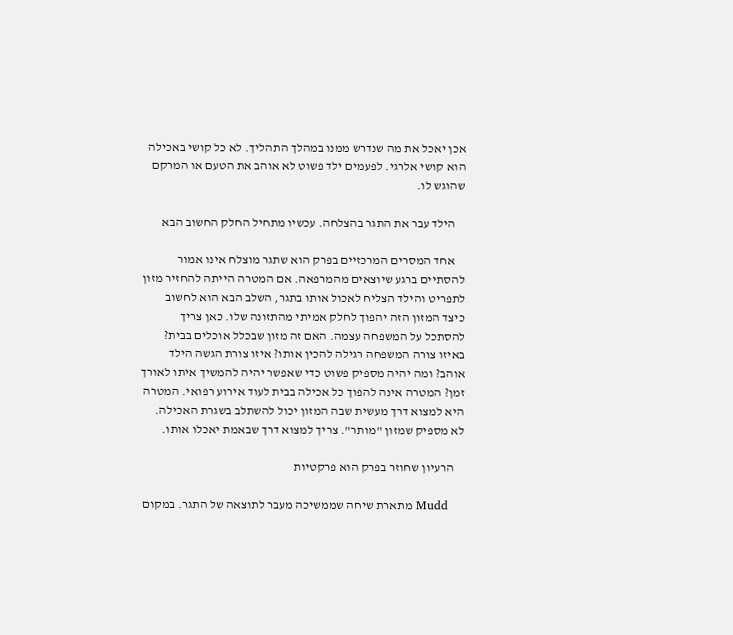אכן יאכל את מה שנדרש ממנו במהלך התהליך. לא כל קושי באכילה הוא קושי אלרגי. לפעמים ילד פשוט לא אוהב את הטעם או המרקם שהוגש לו.

    הילד עבר את התגר בהצלחה. עכשיו מתחיל החלק החשוב הבא

    אחד המסרים המרכזיים בפרק הוא שתגר מוצלח אינו אמור להסתיים ברגע שיוצאים מהמרפאה. אם המטרה הייתה להחזיר מזון לתפריט והילד הצליח לאכול אותו בתגר, השלב הבא הוא לחשוב כיצד המזון הזה יהפוך לחלק אמיתי מהתזונה שלו. כאן צריך להסתכל על המשפחה עצמה. האם זה מזון שבכלל אוכלים בבית? באיזו צורה המשפחה רגילה להכין אותו? איזו צורת הגשה הילד אוהב? ומה יהיה מספיק פשוט כדי שאפשר יהיה להמשיך איתו לאורך זמן? המטרה אינה להפוך כל אכילה בבית לעוד אירוע רפואי. המטרה היא למצוא דרך מעשית שבה המזון יכול להשתלב בשגרת האכילה. לא מספיק שמזון "מותר". צריך למצוא דרך שבאמת יאכלו אותו.

    הרעיון שחוזר בפרק הוא פרקטיות

    Mudd מתארת שיחה שממשיכה מעבר לתוצאה של התגר. במקום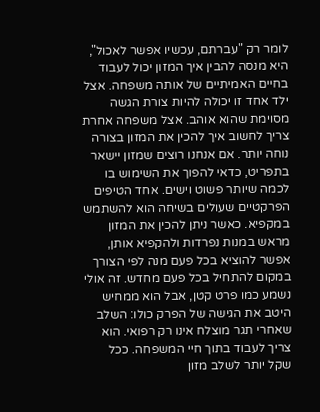לומר רק "עברתם, עכשיו אפשר לאכול", היא מנסה להבין איך המזון יכול לעבוד בחיים האמיתיים של אותה משפחה. אצל ילד אחד זו יכולה להיות צורת הגשה מסוימת שהוא אוהב. אצל משפחה אחרת צריך לחשוב איך להכין את המזון בצורה נוחה יותר. אם אנחנו רוצים שמזון יישאר בתפריט, כדאי להפוך את השימוש בו לכמה שיותר פשוט וישים. אחד הטיפים הפרקטיים שעולים בשיחה הוא להשתמש במקפיא. כאשר ניתן להכין את המזון מראש במנות נפרדות ולהקפיא אותן, אפשר להוציא בכל פעם מנה לפי הצורך במקום להתחיל בכל פעם מחדש. זה אולי נשמע כמו פרט קטן, אבל הוא ממחיש היטב את הגישה של הפרק כולו: השלב שאחרי תגר מוצלח אינו רק רפואי. הוא צריך לעבוד בתוך חיי המשפחה. ככל שקל יותר לשלב מזון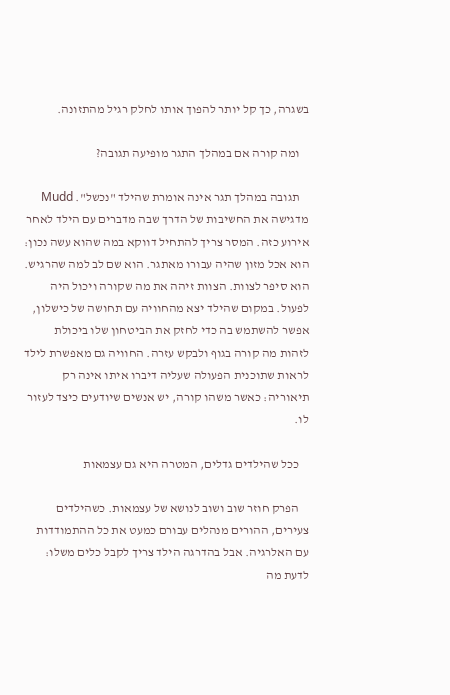בשגרה, כך קל יותר להפוך אותו לחלק רגיל מהתזונה.

    ומה קורה אם במהלך התגר מופיעה תגובה?

    תגובה במהלך תגר אינה אומרת שהילד "נכשל". Mudd מדגישה את החשיבות של הדרך שבה מדברים עם הילד לאחר אירוע כזה. המסר צריך להתחיל דווקא במה שהוא עשה נכון: הוא אכל מזון שהיה עבורו מאתגר. הוא שם לב למה שהרגיש. הוא סיפר לצוות. הצוות זיהה את מה שקורה ויכול היה לפעול. במקום שהילד יצא מהחוויה עם תחושה של כישלון, אפשר להשתמש בה כדי לחזק את הביטחון שלו ביכולת לזהות מה קורה בגוף ולבקש עזרה. החוויה גם מאפשרת לילד לראות שתוכנית הפעולה שעליה דיברו איתו אינה רק תיאוריה: כאשר משהו קורה, יש אנשים שיודעים כיצד לעזור לו.

    ככל שהילדים גדלים, המטרה היא גם עצמאות

    הפרק חוזר שוב ושוב לנושא של עצמאות. כשהילדים צעירים, ההורים מנהלים עבורם כמעט את כל ההתמודדות עם האלרגיה. אבל בהדרגה הילד צריך לקבל כלים משלו: לדעת מה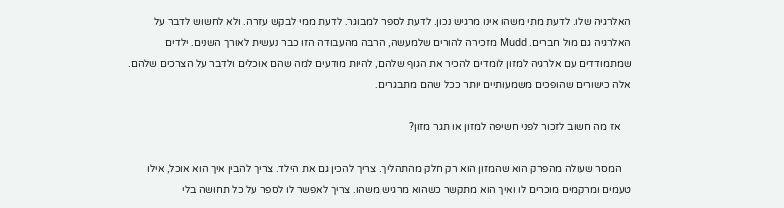האלרגיה שלו. לדעת מתי משהו אינו מרגיש נכון. לדעת לספר למבוגר. לדעת ממי לבקש עזרה. ולא לחשוש לדבר על האלרגיה גם מול חברים. Mudd מזכירה להורים שלמעשה, הרבה מהעבודה הזו כבר נעשית לאורך השנים. ילדים שמתמודדים עם אלרגיה למזון לומדים להכיר את הגוף שלהם, להיות מודעים למה שהם אוכלים ולדבר על הצרכים שלהם. אלה כישורים שהופכים משמעותיים יותר ככל שהם מתבגרים.

    אז מה חשוב לזכור לפני חשיפה למזון או תגר מזון?

    המסר שעולה מהפרק הוא שהמזון הוא רק חלק מהתהליך. צריך להכין גם את הילד. צריך להבין איך הוא אוכל, אילו טעמים ומרקמים מוכרים לו ואיך הוא מתקשר כשהוא מרגיש משהו. צריך לאפשר לו לספר על כל תחושה בלי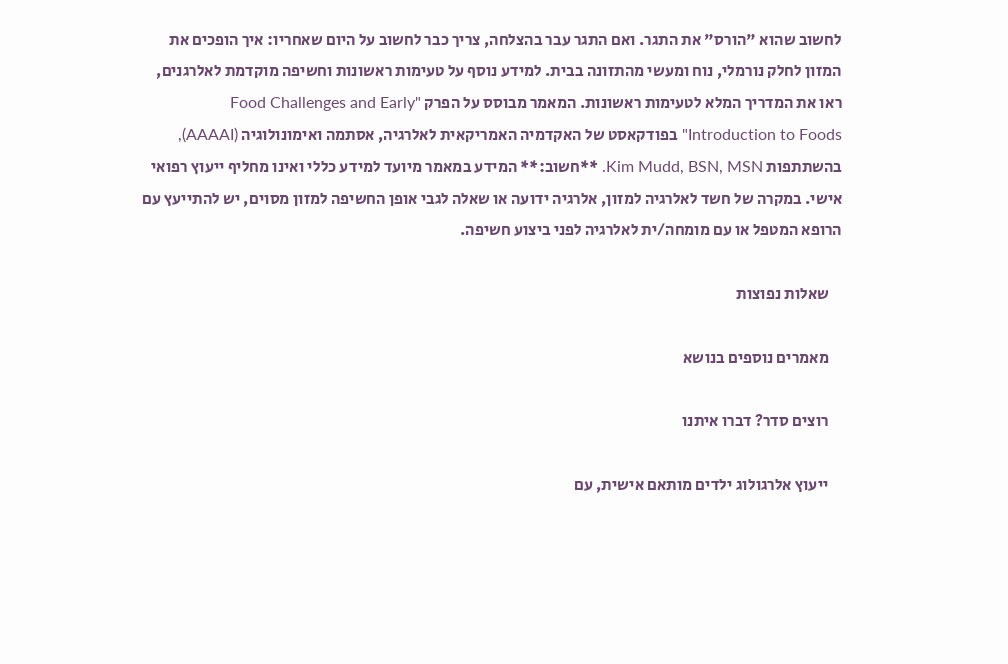לחשוב שהוא "הורס" את התגר. ואם התגר עבר בהצלחה, צריך כבר לחשוב על היום שאחריו: איך הופכים את המזון לחלק נורמלי, נוח ומעשי מהתזונה בבית. למידע נוסף על טעימות ראשונות וחשיפה מוקדמת לאלרגנים, ראו את המדריך המלא לטעימות ראשונות. המאמר מבוסס על הפרק "Food Challenges and Early Introduction to Foods" בפודקאסט של האקדמיה האמריקאית לאלרגיה, אסתמה ואימונולוגיה (AAAAI), בהשתתפות Kim Mudd, BSN, MSN. **חשוב:** המידע במאמר מיועד למידע כללי ואינו מחליף ייעוץ רפואי אישי. במקרה של חשד לאלרגיה למזון, אלרגיה ידועה או שאלה לגבי אופן החשיפה למזון מסוים, יש להתייעץ עם הרופא המטפל או עם מומחה/ית לאלרגיה לפני ביצוע חשיפה.

    שאלות נפוצות

    מאמרים נוספים בנושא

    רוצים סדר? דברו איתנו

    ייעוץ אלרגולוג ילדים מותאם אישית, עם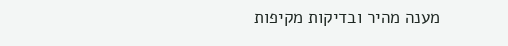מענה מהיר ובדיקות מקיפות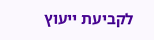לקביעת ייעוץ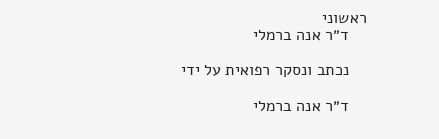ראשוני
    ד״ר אנה ברמלי

    נכתב ונסקר רפואית על ידי

    ד״ר אנה ברמלי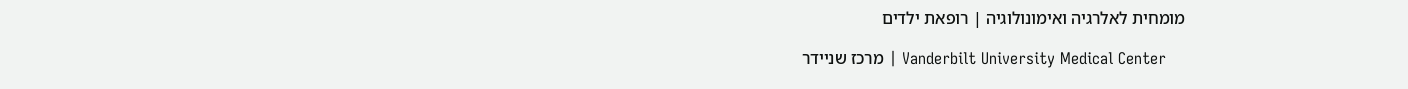מומחית לאלרגיה ואימונולוגיה | רופאת ילדים

    Vanderbilt University Medical Center | מרכז שניידר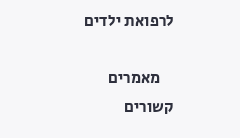לרפואת ילדים

    מאמרים קשורים